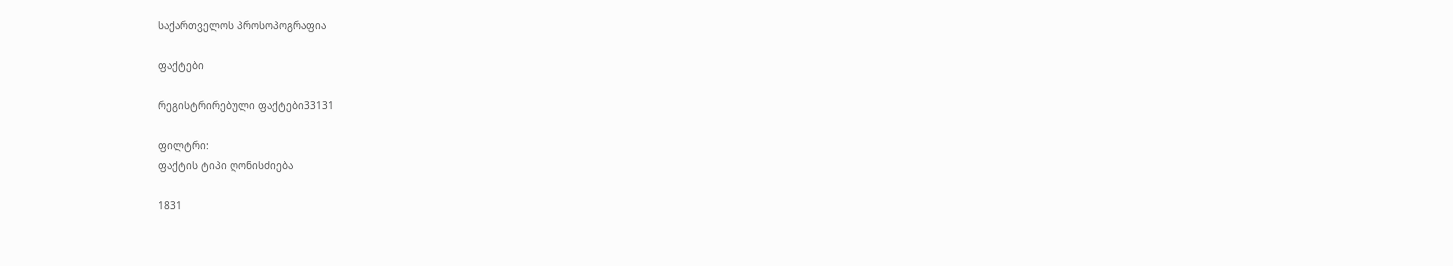საქართველოს პროსოპოგრაფია

ფაქტები

რეგისტრირებული ფაქტები33131

ფილტრი:
ფაქტის ტიპი ღონისძიება

1831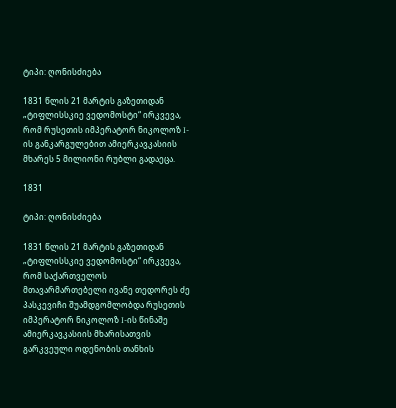ტიპი: ღონისძიება

1831 წლის 21 მარტის გაზეთიდან „ტიფლისსკიე ვედომოსტი“ ირკვევა, რომ რუსეთის იმპერატორ ნიკოლოზ I-ის განკარგულებით ამიერკავკასიის მხარეს 5 მილიონი რუბლი გადაეცა.

1831

ტიპი: ღონისძიება

1831 წლის 21 მარტის გაზეთიდან „ტიფლისსკიე ვედომოსტი“ ირკვევა, რომ საქართველოს მთავარმართებელი ივანე თედორეს ძე პასკევიჩი შუამდგომლობდა რუსეთის იმპერატორ ნიკოლოზ I-ის წინაშე ამიერკავკასიის მხარისათვის გარკვეული ოდენობის თანხის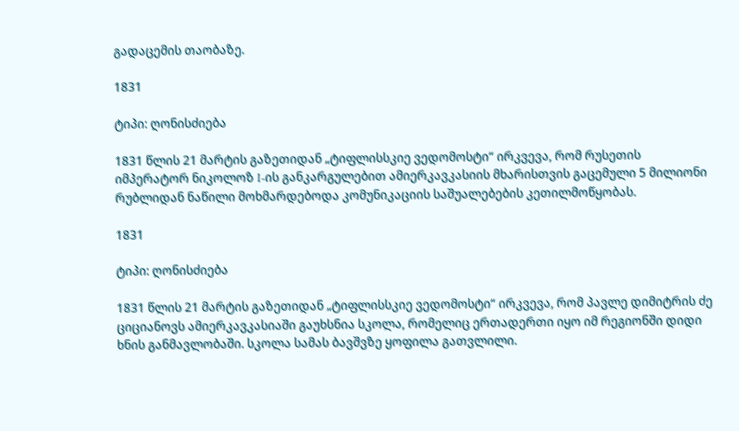გადაცემის თაობაზე.

1831

ტიპი: ღონისძიება

1831 წლის 21 მარტის გაზეთიდან „ტიფლისსკიე ვედომოსტი“ ირკვევა, რომ რუსეთის იმპერატორ ნიკოლოზ I-ის განკარგულებით ამიერკავკასიის მხარისთვის გაცემული 5 მილიონი რუბლიდან ნაწილი მოხმარდებოდა კომუნიკაციის საშუალებების კეთილმოწყობას.

1831

ტიპი: ღონისძიება

1831 წლის 21 მარტის გაზეთიდან „ტიფლისსკიე ვედომოსტი“ ირკვევა, რომ პავლე დიმიტრის ძე ციციანოვს ამიერკავკასიაში გაუხსნია სკოლა, რომელიც ერთადერთი იყო იმ რეგიონში დიდი ხნის განმავლობაში. სკოლა სამას ბავშვზე ყოფილა გათვლილი.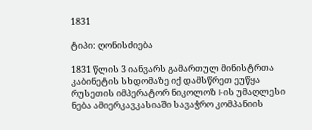1831

ტიპი: ღონისძიება

1831 წლის 3 იანვარს გამართულ მინისტრთა კაბინეტის სხდომაზე იქ დამსწრეთ ეუწყა რუსეთის იმპერატორ ნიკოლოზ I-ის უმაღლესი ნება ამიერკავკასიაში სავაჭრო კომპანიის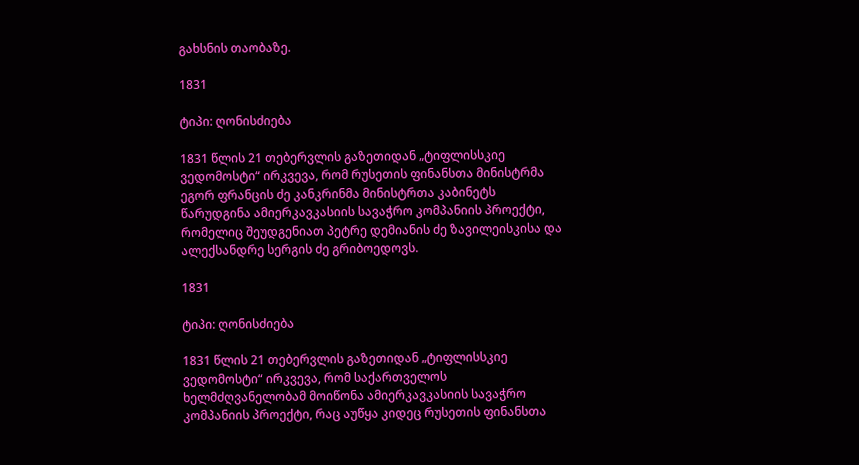გახსნის თაობაზე.

1831

ტიპი: ღონისძიება

1831 წლის 21 თებერვლის გაზეთიდან „ტიფლისსკიე ვედომოსტი“ ირკვევა, რომ რუსეთის ფინანსთა მინისტრმა ეგორ ფრანცის ძე კანკრინმა მინისტრთა კაბინეტს წარუდგინა ამიერკავკასიის სავაჭრო კომპანიის პროექტი, რომელიც შეუდგენიათ პეტრე დემიანის ძე ზავილეისკისა და ალექსანდრე სერგის ძე გრიბოედოვს.

1831

ტიპი: ღონისძიება

1831 წლის 21 თებერვლის გაზეთიდან „ტიფლისსკიე ვედომოსტი“ ირკვევა, რომ საქართველოს ხელმძღვანელობამ მოიწონა ამიერკავკასიის სავაჭრო კომპანიის პროექტი, რაც აუწყა კიდეც რუსეთის ფინანსთა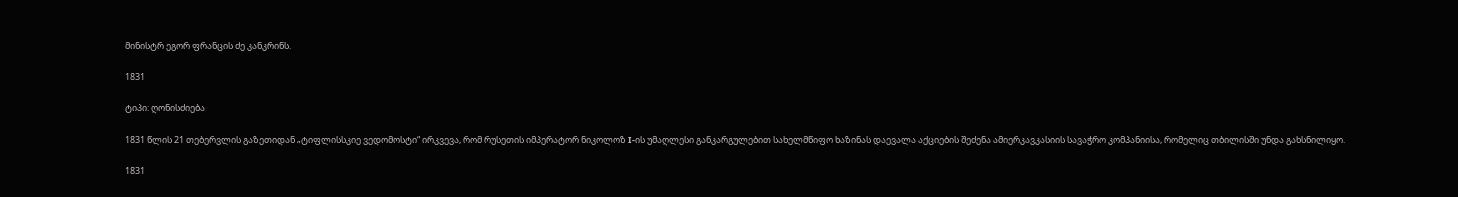მინისტრ ეგორ ფრანცის ძე კანკრინს.

1831

ტიპი: ღონისძიება

1831 წლის 21 თებერვლის გაზეთიდან „ტიფლისსკიე ვედომოსტი“ ირკვევა, რომ რუსეთის იმპერატორ ნიკოლოზ I-ის უმაღლესი განკარგულებით სახელმწიფო ხაზინას დაევალა აქციების შეძენა ამიერკავკასიის სავაჭრო კომპანიისა, რომელიც თბილისში უნდა გახსნილიყო.

1831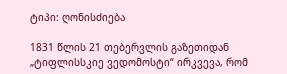ტიპი: ღონისძიება

1831 წლის 21 თებერვლის გაზეთიდან „ტიფლისსკიე ვედომოსტი“ ირკვევა, რომ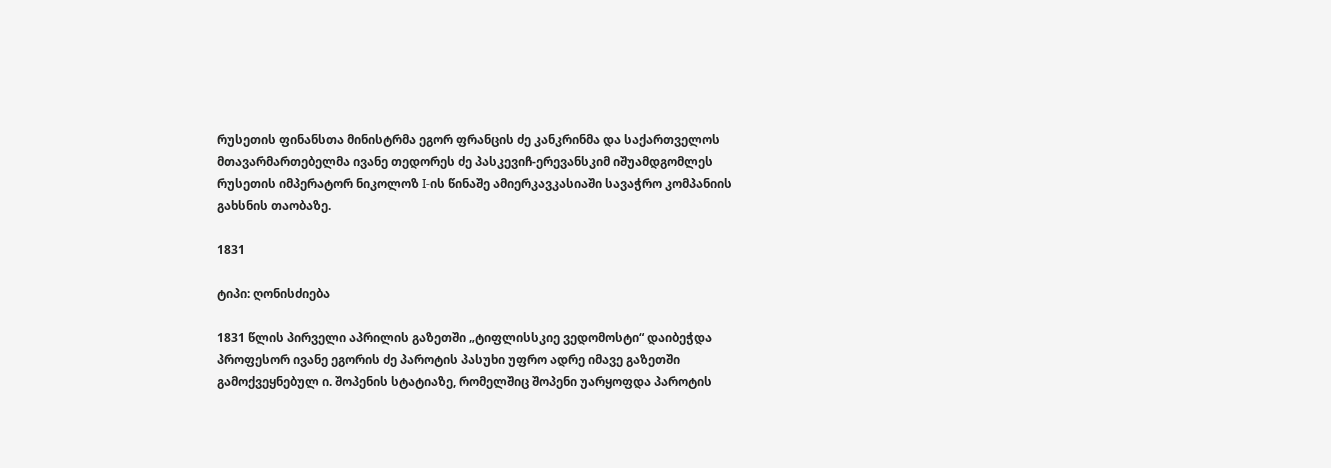რუსეთის ფინანსთა მინისტრმა ეგორ ფრანცის ძე კანკრინმა და საქართველოს მთავარმართებელმა ივანე თედორეს ძე პასკევიჩ-ერევანსკიმ იშუამდგომლეს რუსეთის იმპერატორ ნიკოლოზ I-ის წინაშე ამიერკავკასიაში სავაჭრო კომპანიის გახსნის თაობაზე.

1831

ტიპი: ღონისძიება

1831 წლის პირველი აპრილის გაზეთში „ტიფლისსკიე ვედომოსტი“ დაიბეჭდა პროფესორ ივანე ეგორის ძე პაროტის პასუხი უფრო ადრე იმავე გაზეთში გამოქვეყნებულ ი. შოპენის სტატიაზე, რომელშიც შოპენი უარყოფდა პაროტის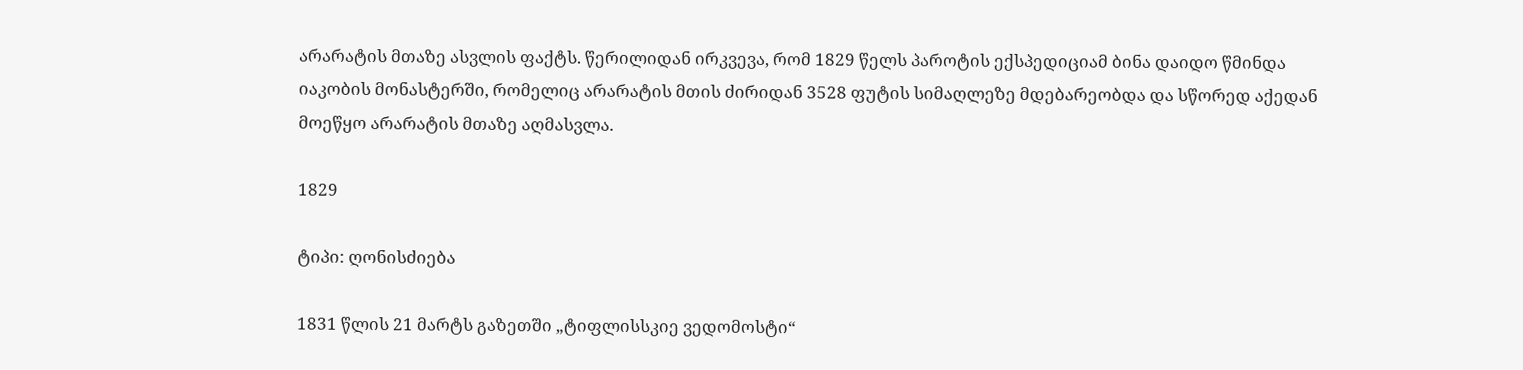არარატის მთაზე ასვლის ფაქტს. წერილიდან ირკვევა, რომ 1829 წელს პაროტის ექსპედიციამ ბინა დაიდო წმინდა იაკობის მონასტერში, რომელიც არარატის მთის ძირიდან 3528 ფუტის სიმაღლეზე მდებარეობდა და სწორედ აქედან მოეწყო არარატის მთაზე აღმასვლა.

1829

ტიპი: ღონისძიება

1831 წლის 21 მარტს გაზეთში „ტიფლისსკიე ვედომოსტი“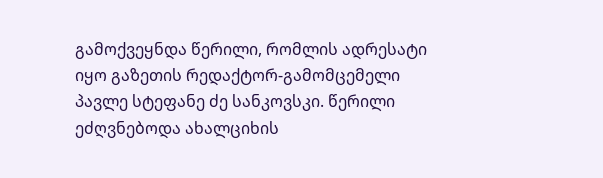გამოქვეყნდა წერილი, რომლის ადრესატი იყო გაზეთის რედაქტორ-გამომცემელი პავლე სტეფანე ძე სანკოვსკი. წერილი ეძღვნებოდა ახალციხის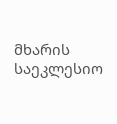მხარის საეკლესიო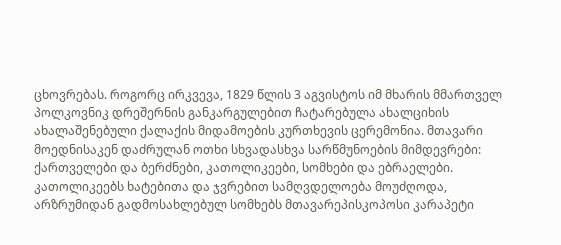ცხოვრებას. როგორც ირკვევა, 1829 წლის 3 აგვისტოს იმ მხარის მმართველ პოლკოვნიკ დრეშერნის განკარგულებით ჩატარებულა ახალციხის ახალაშენებული ქალაქის მიდამოების კურთხევის ცერემონია. მთავარი მოედნისაკენ დაძრულან ოთხი სხვადასხვა სარწმუნოების მიმდევრები: ქართველები და ბერძნები, კათოლიკეები, სომხები და ებრაელები. კათოლიკეებს ხატებითა და ჯვრებით სამღვდელოება მოუძღოდა, არზრუმიდან გადმოსახლებულ სომხებს მთავარეპისკოპოსი კარაპეტი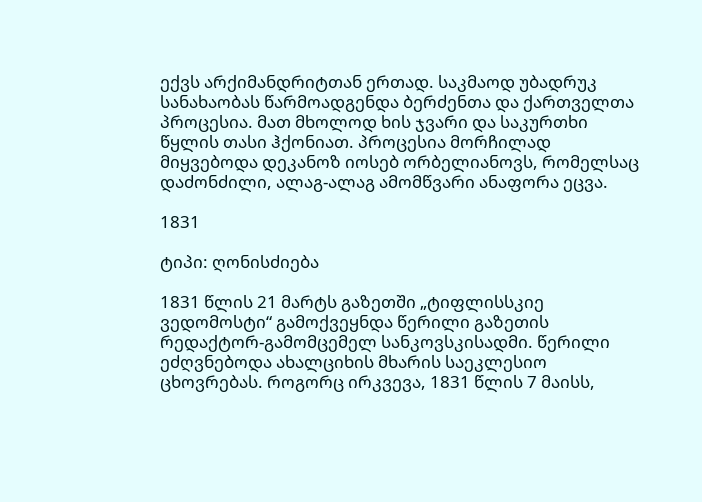ექვს არქიმანდრიტთან ერთად. საკმაოდ უბადრუკ სანახაობას წარმოადგენდა ბერძენთა და ქართველთა პროცესია. მათ მხოლოდ ხის ჯვარი და საკურთხი წყლის თასი ჰქონიათ. პროცესია მორჩილად მიყვებოდა დეკანოზ იოსებ ორბელიანოვს, რომელსაც დაძონძილი, ალაგ-ალაგ ამომწვარი ანაფორა ეცვა.

1831

ტიპი: ღონისძიება

1831 წლის 21 მარტს გაზეთში „ტიფლისსკიე ვედომოსტი“ გამოქვეყნდა წერილი გაზეთის რედაქტორ-გამომცემელ სანკოვსკისადმი. წერილი ეძღვნებოდა ახალციხის მხარის საეკლესიო ცხოვრებას. როგორც ირკვევა, 1831 წლის 7 მაისს,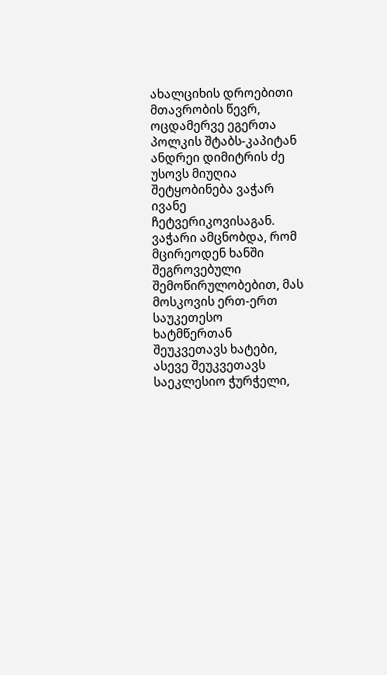ახალციხის დროებითი მთავრობის წევრ, ოცდამერვე ეგერთა პოლკის შტაბს-კაპიტან ანდრეი დიმიტრის ძე უსოვს მიუღია შეტყობინება ვაჭარ ივანე ჩეტვერიკოვისაგან. ვაჭარი ამცნობდა, რომ მცირეოდენ ხანში შეგროვებული შემოწირულობებით, მას მოსკოვის ერთ-ერთ საუკეთესო ხატმწერთან შეუკვეთავს ხატები, ასევე შეუკვეთავს საეკლესიო ჭურჭელი,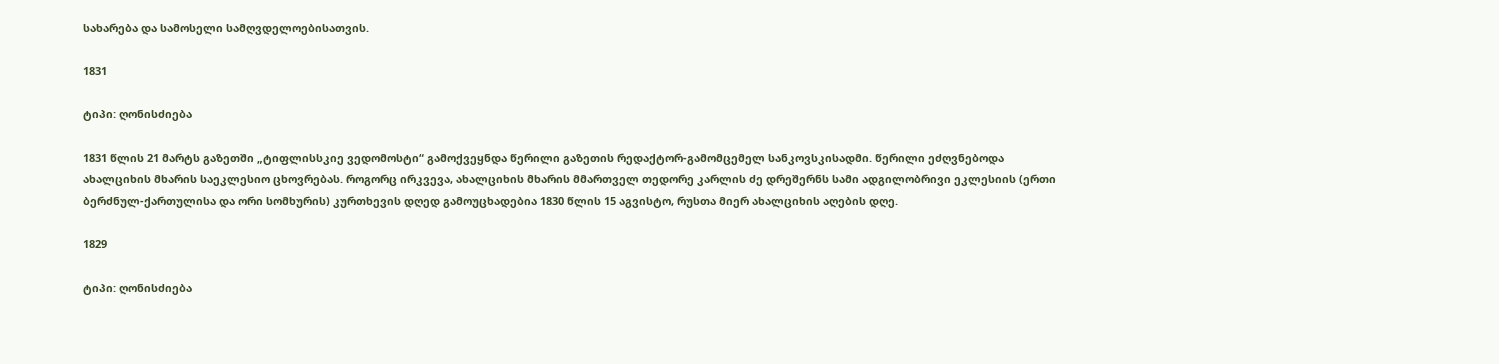სახარება და სამოსელი სამღვდელოებისათვის.

1831

ტიპი: ღონისძიება

1831 წლის 21 მარტს გაზეთში „ტიფლისსკიე ვედომოსტი“ გამოქვეყნდა წერილი გაზეთის რედაქტორ-გამომცემელ სანკოვსკისადმი. წერილი ეძღვნებოდა ახალციხის მხარის საეკლესიო ცხოვრებას. როგორც ირკვევა, ახალციხის მხარის მმართველ თედორე კარლის ძე დრეშერნს სამი ადგილობრივი ეკლესიის (ერთი ბერძნულ-ქართულისა და ორი სომხურის) კურთხევის დღედ გამოუცხადებია 1830 წლის 15 აგვისტო, რუსთა მიერ ახალციხის აღების დღე.

1829

ტიპი: ღონისძიება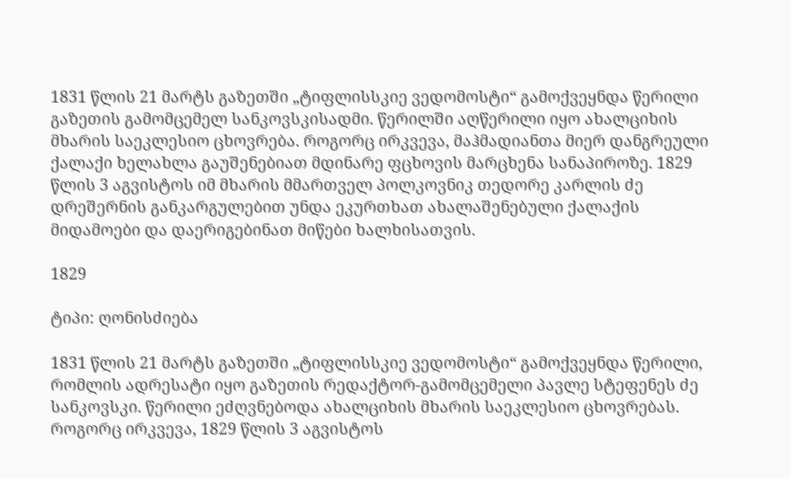1831 წლის 21 მარტს გაზეთში „ტიფლისსკიე ვედომოსტი“ გამოქვეყნდა წერილი გაზეთის გამომცემელ სანკოვსკისადმი. წერილში აღწერილი იყო ახალციხის მხარის საეკლესიო ცხოვრება. როგორც ირკვევა, მაჰმადიანთა მიერ დანგრეული ქალაქი ხელახლა გაუშენებიათ მდინარე ფცხოვის მარცხენა სანაპიროზე. 1829 წლის 3 აგვისტოს იმ მხარის მმართველ პოლკოვნიკ თედორე კარლის ძე დრეშერნის განკარგულებით უნდა ეკურთხათ ახალაშენებული ქალაქის მიდამოები და დაერიგებინათ მიწები ხალხისათვის.

1829

ტიპი: ღონისძიება

1831 წლის 21 მარტს გაზეთში „ტიფლისსკიე ვედომოსტი“ გამოქვეყნდა წერილი, რომლის ადრესატი იყო გაზეთის რედაქტორ-გამომცემელი პავლე სტეფენეს ძე სანკოვსკი. წერილი ეძღვნებოდა ახალციხის მხარის საეკლესიო ცხოვრებას. როგორც ირკვევა, 1829 წლის 3 აგვისტოს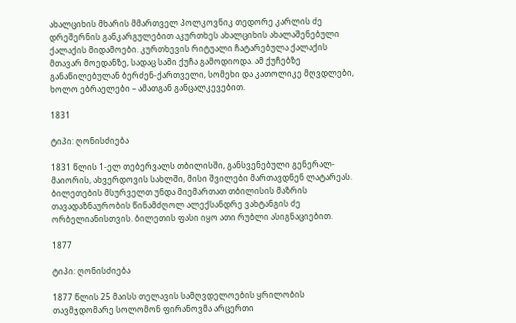ახალციხის მხარის მმართველ პოლკოვნიკ თედორე კარლის ძე დრეშერნის განკარგულებით აკურთხეს ახალციხის ახალაშენებული ქალაქის მიდამოები. კურთხევის რიტუალი ჩატარებულა ქალაქის მთავარ მოედანზე, სადაც სამი ქუჩა გამოდიოდა. ამ ქუჩებზე განაწილებულან ბერძენ-ქართველი, სომეხი და კათოლიკე მღვდლები, ხოლო ებრაელები – ამათგან განცალკევებით.

1831

ტიპი: ღონისძიება

1831 წლის 1-ელ თებერვალს თბილისში, განსვენებული გენერალ-მაიორის, ახვერდოვის სახლში, მისი შვილები მართავდნენ ლატარეას. ბილეთების მსურველთ უნდა მიემართათ თბილისის მაზრის თავადაზნაურობის წინამძღოლ ალექსანდრე ვახტანგის ძე ორბელიანისთვის. ბილეთის ფასი იყო ათი რუბლი ასიგნაციებით.

1877

ტიპი: ღონისძიება

1877 წლის 25 მაისს თელავის სამღვდელოების ყრილობის თავმჯდომარე სოლომონ ფირანოვმა არცერთი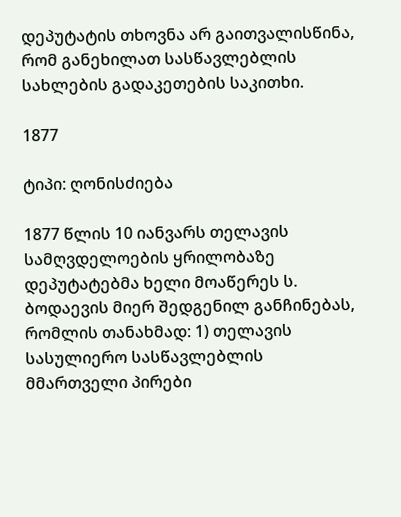დეპუტატის თხოვნა არ გაითვალისწინა, რომ განეხილათ სასწავლებლის სახლების გადაკეთების საკითხი.

1877

ტიპი: ღონისძიება

1877 წლის 10 იანვარს თელავის სამღვდელოების ყრილობაზე დეპუტატებმა ხელი მოაწერეს ს. ბოდაევის მიერ შედგენილ განჩინებას, რომლის თანახმად: 1) თელავის სასულიერო სასწავლებლის მმართველი პირები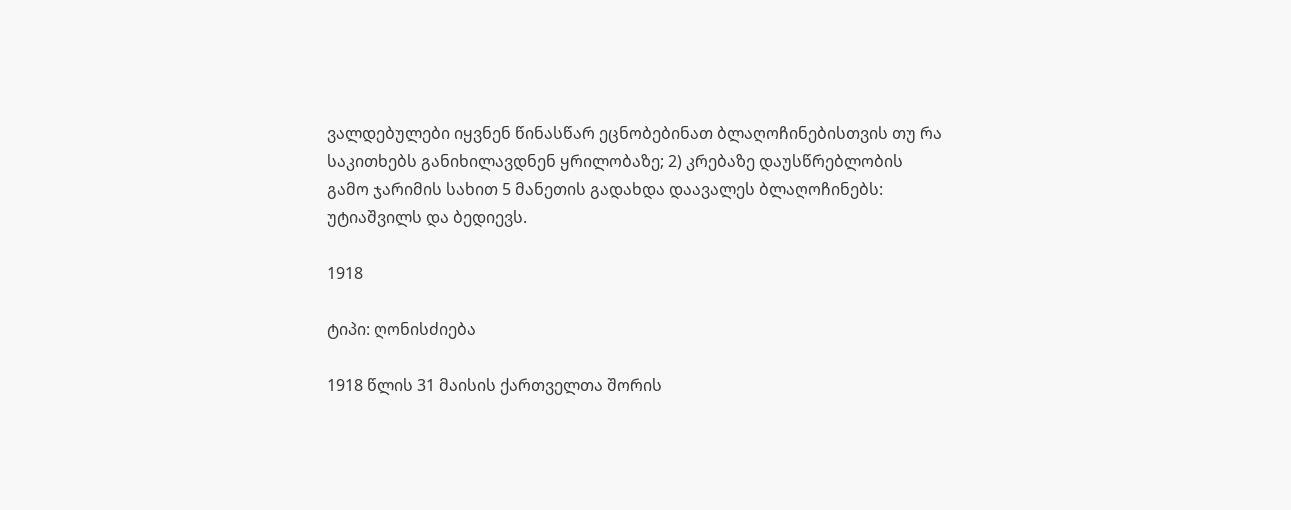ვალდებულები იყვნენ წინასწარ ეცნობებინათ ბლაღოჩინებისთვის თუ რა საკითხებს განიხილავდნენ ყრილობაზე; 2) კრებაზე დაუსწრებლობის გამო ჯარიმის სახით 5 მანეთის გადახდა დაავალეს ბლაღოჩინებს: უტიაშვილს და ბედიევს.

1918

ტიპი: ღონისძიება

1918 წლის 31 მაისის ქართველთა შორის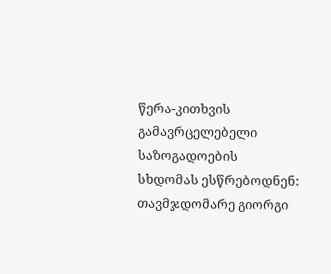წერა-კითხვის გამავრცელებელი საზოგადოების სხდომას ესწრებოდნენ: თავმჯდომარე გიორგი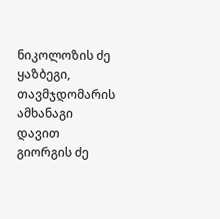ნიკოლოზის ძე ყაზბეგი, თავმჯდომარის ამხანაგი დავით გიორგის ძე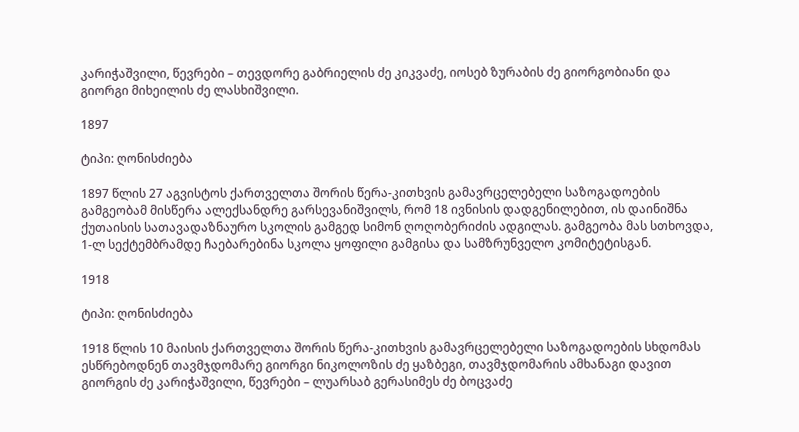კარიჭაშვილი, წევრები – თევდორე გაბრიელის ძე კიკვაძე, იოსებ ზურაბის ძე გიორგობიანი და გიორგი მიხეილის ძე ლასხიშვილი.

1897

ტიპი: ღონისძიება

1897 წლის 27 აგვისტოს ქართველთა შორის წერა-კითხვის გამავრცელებელი საზოგადოების გამგეობამ მისწერა ალექსანდრე გარსევანიშვილს, რომ 18 ივნისის დადგენილებით, ის დაინიშნა ქუთაისის სათავადაზნაურო სკოლის გამგედ სიმონ ღოღობერიძის ადგილას. გამგეობა მას სთხოვდა, 1-ლ სექტემბრამდე ჩაებარებინა სკოლა ყოფილი გამგისა და სამზრუნველო კომიტეტისგან.

1918

ტიპი: ღონისძიება

1918 წლის 10 მაისის ქართველთა შორის წერა-კითხვის გამავრცელებელი საზოგადოების სხდომას ესწრებოდნენ თავმჯდომარე გიორგი ნიკოლოზის ძე ყაზბეგი, თავმჯდომარის ამხანაგი დავით გიორგის ძე კარიჭაშვილი, წევრები – ლუარსაბ გერასიმეს ძე ბოცვაძე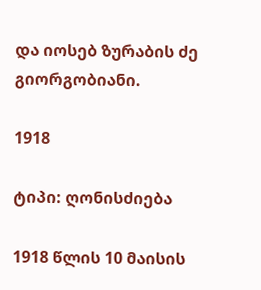და იოსებ ზურაბის ძე გიორგობიანი.

1918

ტიპი: ღონისძიება

1918 წლის 10 მაისის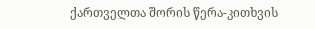ქართველთა შორის წერა-კითხვის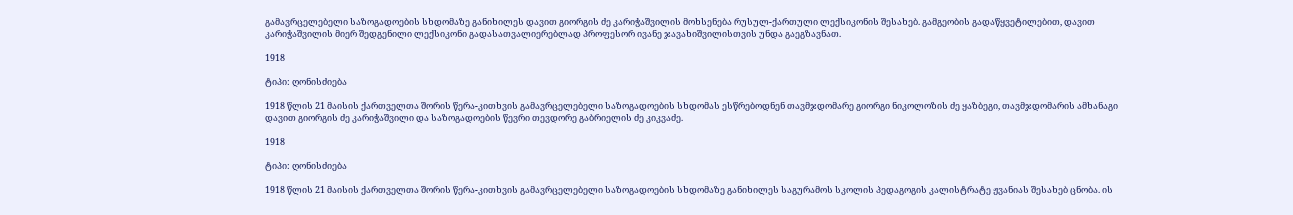გამავრცელებელი საზოგადოების სხდომაზე განიხილეს დავით გიორგის ძე კარიჭაშვილის მოხსენება რუსულ-ქართული ლექსიკონის შესახებ. გამგეობის გადაწყვეტილებით, დავით კარიჭაშვილის მიერ შედგენილი ლექსიკონი გადასათვალიერებლად პროფესორ ივანე ჯავახიშვილისთვის უნდა გაეგზავნათ.

1918

ტიპი: ღონისძიება

1918 წლის 21 მაისის ქართველთა შორის წერა-კითხვის გამავრცელებელი საზოგადოების სხდომას ესწრებოდნენ თავმჯდომარე გიორგი ნიკოლოზის ძე ყაზბეგი, თავმჯდომარის ამხანაგი დავით გიორგის ძე კარიჭაშვილი და საზოგადოების წევრი თევდორე გაბრიელის ძე კიკვაძე.

1918

ტიპი: ღონისძიება

1918 წლის 21 მაისის ქართველთა შორის წერა-კითხვის გამავრცელებელი საზოგადოების სხდომაზე განიხილეს საგურამოს სკოლის პედაგოგის კალისტრატე ჟვანიას შესახებ ცნობა. ის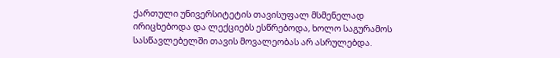ქართული უნივერსიტეტის თავისუფალ მსმენელად ირიცხებოდა და ლექციებს ესწრებოდა, ხოლო საგურამოს სასწავლებელში თავის მოვალეობას არ ასრულებდა.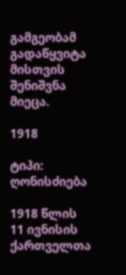გამგეობამ გადაწყვიტა მისთვის შენიშვნა მიეცა.

1918

ტიპი: ღონისძიება

1918 წლის 11 ივნისის ქართველთა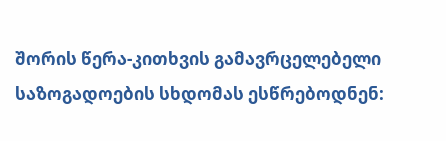შორის წერა-კითხვის გამავრცელებელი საზოგადოების სხდომას ესწრებოდნენ: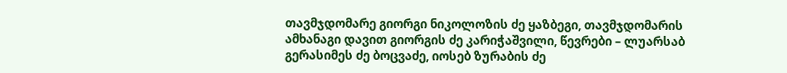თავმჯდომარე გიორგი ნიკოლოზის ძე ყაზბეგი, თავმჯდომარის ამხანაგი დავით გიორგის ძე კარიჭაშვილი, წევრები – ლუარსაბ გერასიმეს ძე ბოცვაძე, იოსებ ზურაბის ძე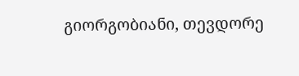გიორგობიანი, თევდორე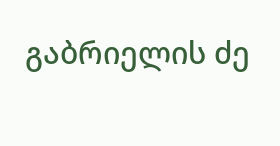გაბრიელის ძე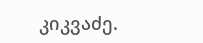კიკვაძე.